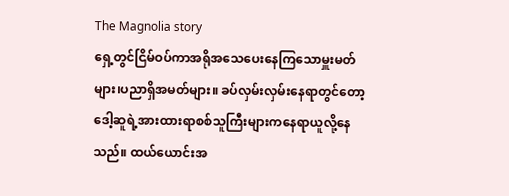The Magnolia story
ရှေ့တွင်ငြိမ်ဝပ်ကာအရိုအသေပေးနေကြသောမှူးမတ်များ၊ပညာရှိအမတ်များ။ ခပ်လှမ်းလှမ်းနေရာတွင်တော့ဒေါ့ဆူရဲ့အားထားရာစစ်သူကြီးများကနေရာယူလို့နေသည်။ ထယ်ယောင်းအ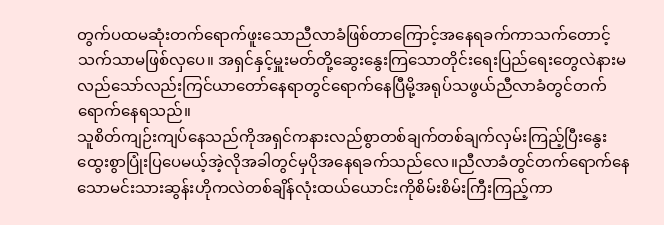တွက်ပထမဆုံးတက်ရောက်ဖူးသောညီလာခံဖြစ်တာကြောင့်အနေရခက်ကာသက်တောင့်သက်သာမဖြစ်လှပေ။ အရှင်နှင့်မှူးမတ်တို့ဆွေးနွေးကြသောတိုင်းရေးပြည်ရေးတွေလဲနားမလည်သော်လည်းကြင်ယာတော်နေရာတွင်ရောက်နေပြီမို့အရုပ်သဖွယ်ညီလာခံတွင်တက်ရောက်နေရသည်။
သူစိတ်ကျဉ်းကျပ်နေသည်ကိုအရှင်ကနားလည်စွာတစ်ချက်တစ်ချက်လှမ်းကြည့်ပြီးနွေးထွေးစွာပြုံးပြပေမယ့်အဲ့လိုအခါတွင်မှပိုအနေရခက်သည်လေ။ညီလာခံတွင်တက်ရောက်နေသောမင်းသားဆွန်းဟိုကလဲတစ်ချိန်လုံးထယ်ယောင်းကိုစိမ်းစိမ်းကြီးကြည့်ကာ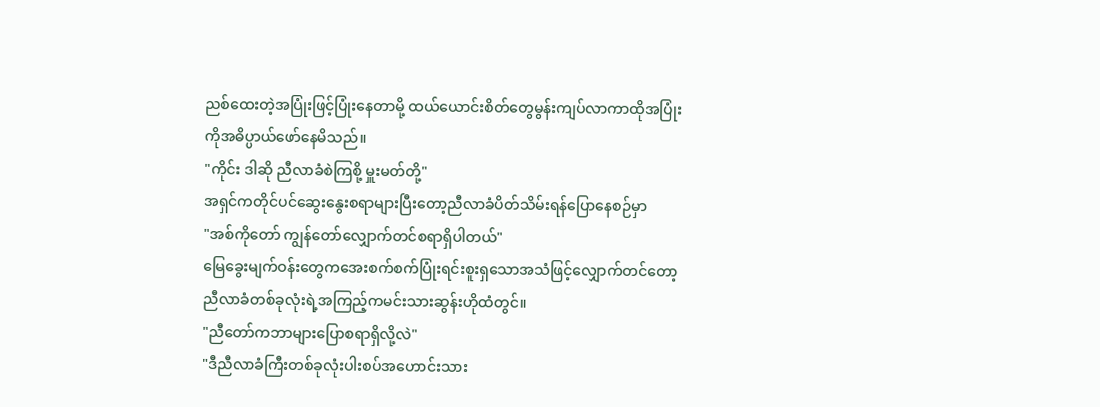ညစ်ထေးတဲ့အပြုံးဖြင့်ပြုံးနေတာမို့ ထယ်ယောင်းစိတ်တွေမွန်းကျပ်လာကာထိုအပြုံးကိုအဓိပ္ပာယ်ဖော်နေမိသည်။
"ကိုင်း ဒါဆို ညီလာခံစဲကြစို့ မှူးမတ်တို့"
အရှင်ကတိုင်ပင်ဆွေးနွေးစရာများပြီးတော့ညီလာခံပိတ်သိမ်းရန်ပြောနေစဉ်မှာ
"အစ်ကိုတော် ကျွန်တော်လျှောက်တင်စရာရှိပါတယ်"
မြေခွေးမျက်ဝန်းတွေကအေးစက်စက်ပြုံးရင်းစူးရှသောအသံဖြင့်လျှောက်တင်တော့ညီလာခံတစ်ခုလုံးရဲ့အကြည့်ကမင်းသားဆွန်းဟိုထံတွင်။
"ညီတော်ကဘာများပြောစရာရှိလို့လဲ"
"ဒီညီလာခံကြီးတစ်ခုလုံးပါးစပ်အဟောင်းသား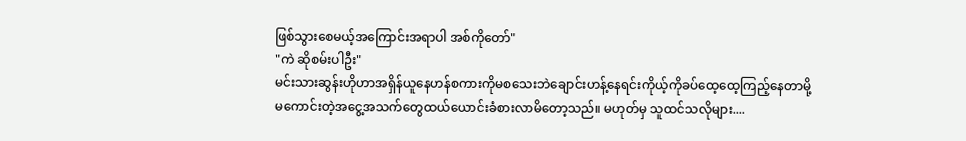ဖြစ်သွားစေမယ့်အကြောင်းအရာပါ အစ်ကိုတော်"
"ကဲ ဆိုစမ်းပါဦး"
မင်းသားဆွန်းဟိုဟာအရှိန်ယူနေဟန်စကားကိုမစသေးဘဲချောင်းဟန့်နေရင်းကိုယ့်ကိုခပ်ထေ့ထေ့ကြည့်နေတာမို့ မကောင်းတဲ့အငွေ့အသက်တွေထယ်ယောင်းခံစားလာမိတော့သည်။ မဟုတ်မှ သူထင်သလိုများ....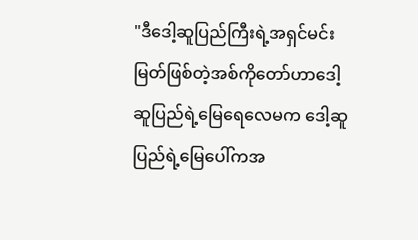"ဒီဒေါ့ဆူပြည်ကြီးရဲ့အရှင်မင်းမြတ်ဖြစ်တဲ့အစ်ကိုတော်ဟာဒေါ့ဆူပြည်ရဲ့မြေရေလေမက ဒေါ့ဆူပြည်ရဲ့မြေပေါ်ကအ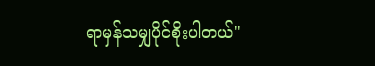ရာမှန်သမျှပိုင်စိုးပါတယ်"